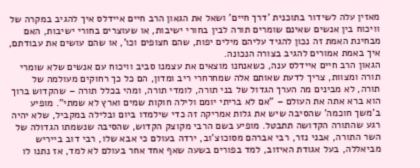מאזין עלה לשידור בתוכנית 'דרך חיים' ושאל את הגאון הרב חיים איידלס איך להגיב במקרה של וויכוח בין אנשים שאינם שומרים תורה לבין בחורי ישיבות, או שעוצרים בחורי ישיבות, האם מבחינת האמת זה נכון להגיד עליהם מילים יפות, שהם חצופים וכו', או שהם עושים את עבודתם, איך באמת אמורים להגיב בצורה הנכונה.
הגאון הרב חיים איידלס ענה, כשאנחנו מוצאים את עצמנו סביב וויכוח עם אנשים שלא שומרי תורה ומצוות, צריך לדעת שאותם אלה שמחרחרי ריב ומדון, הם כל כך רחוקים מעולמה של תורה, לא מבינים מה הערך הגדול של בני תורה, לומדי תורה, ומהי בכלל תורה – שהקדוש ברוך הוא ברא אתה את העולם – "אם לא בריתי יומם ולילה חוקות שמים וארץ לא שמתי". מופיע ב'משך חוכמה' שהסיבה שיש את גלות אמריקה זה כדי שילמדו ביום ובלילה במקביל, שלא יהיה רגע שהתורה הקדושה תתבטל. מופיע בשם הרבי מקוצק הקדוש, שהסיבה שנשמתו הגדולה של השר התורה, אבני נזר, רבי אברהם מסוכוצ'וב, ירדה בעולם כי אבא שלו, רבי דוב בייריש מביאללה, בעל אגודת האיזוב, למד בפורים בשעה שאף אחד אחר בעולם לא למד, אז נתנו לו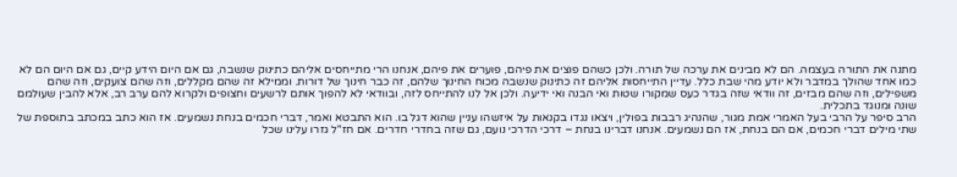מתנה את התורה בעצמה. הם לא מבינים את ערכה של תורה. ולכן כשהם פוצים את פיהם, פוערים את פיהם, אנחנו הרי מתייחסים אליהם כתינוק שנשבה, גם אם היום הידע קיים, גם אם היום הם לא כמו אחד שהולך במדבר ולא יודע מהי שבת כלל. עדיין התייחסות אליהם זה כתינוק שנשבה מכוח החינוך שלהם, זה כבר חינוך של דורות. וממילא זה שהם מקללים, וזה שהם צועקים, וזה שהם משפילים, וזה שהם מבזים, זה וודאי שזה בגדר כעס שמקורו שטות ואי הבנה ואי ידיעה. ולכן אל לנו להתייחס לזה, ובוודאי לא להפוך אותם לרשעים וחצופים ולקרוא להם ערב רב, אלא להבין שעולמם שונה ומנוגד בתכלית.
הרב סיפר על הרבי בעל האמרי אמת מגור, שהנהיג רבבות בפולין, ויצאו נגדו בקנאות על איזשהו עניין שהוא דגל בו. הוא התבטא ואמר, דברי חכמים בנחת נשמעים. אז הוא כתב במכתב בתוספת של שתי מילים דברי חכמים, אם הם בנחת, אז הם נשמעים. אנחנו דברינו בנחת – דרכי הדרכי נועם, גם שזה בחדרי חדרים. אם חז"ל גזרו עלינו שכל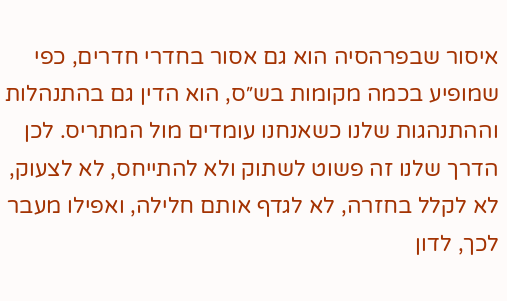איסור שבפרהסיה הוא גם אסור בחדרי חדרים, כפי שמופיע בכמה מקומות בש״ס, הוא הדין גם בהתנהלות וההתנהגות שלנו כשאנחנו עומדים מול המתריס. לכן הדרך שלנו זה פשוט לשתוק ולא להתייחס, לא לצעוק, לא לקלל בחזרה, לא לגדף אותם חלילה, ואפילו מעבר לכך, לדון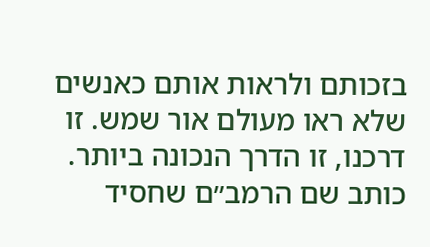בזכותם ולראות אותם כאנשים שלא ראו מעולם אור שמש. זו דרכנו, זו הדרך הנכונה ביותר. כותב שם הרמב״ם שחסיד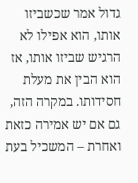גדול אמר שכשביזו אותו, הוא אפילו לא הרגיש שביזו אותו, אז הוא הבין את מעלת חסידותו. במקרה הזה, גם אם יש אמירה כזאת ואחרת – המשכיל בעת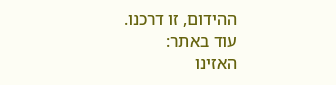ההידום, זו דרכנו.
עוד באתר:
האזינו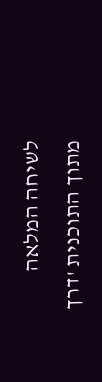לשיחה המלאה מתוך התוכנית 'דרך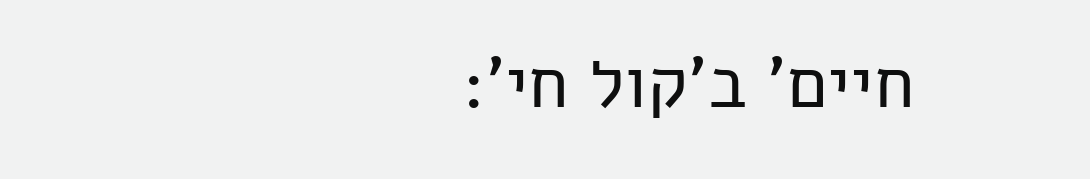חיים' ב'קול חי':